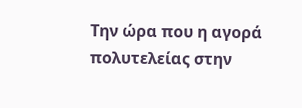Την ώρα που η αγορά πολυτελείας στην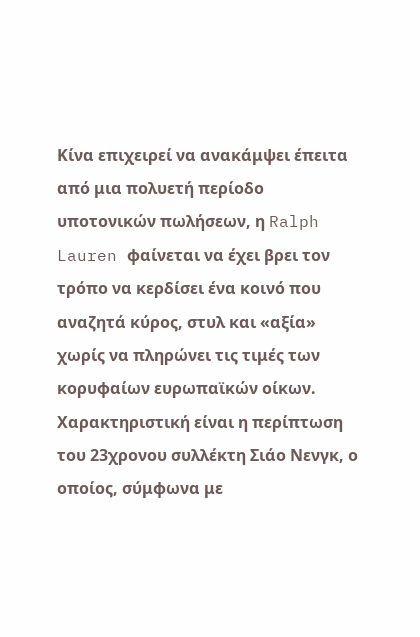Κίνα επιχειρεί να ανακάμψει έπειτα από μια πολυετή περίοδο υποτονικών πωλήσεων, η Ralph Lauren φαίνεται να έχει βρει τον τρόπο να κερδίσει ένα κοινό που αναζητά κύρος, στυλ και «αξία» χωρίς να πληρώνει τις τιμές των κορυφαίων ευρωπαϊκών οίκων.
Χαρακτηριστική είναι η περίπτωση του 23χρονου συλλέκτη Σιάο Νενγκ, ο οποίος, σύμφωνα με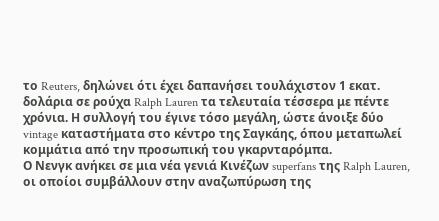το Reuters, δηλώνει ότι έχει δαπανήσει τουλάχιστον 1 εκατ. δολάρια σε ρούχα Ralph Lauren τα τελευταία τέσσερα με πέντε χρόνια. Η συλλογή του έγινε τόσο μεγάλη, ώστε άνοιξε δύο vintage καταστήματα στο κέντρο της Σαγκάης, όπου μεταπωλεί κομμάτια από την προσωπική του γκαρνταρόμπα.
Ο Νενγκ ανήκει σε μια νέα γενιά Κινέζων superfans της Ralph Lauren, οι οποίοι συμβάλλουν στην αναζωπύρωση της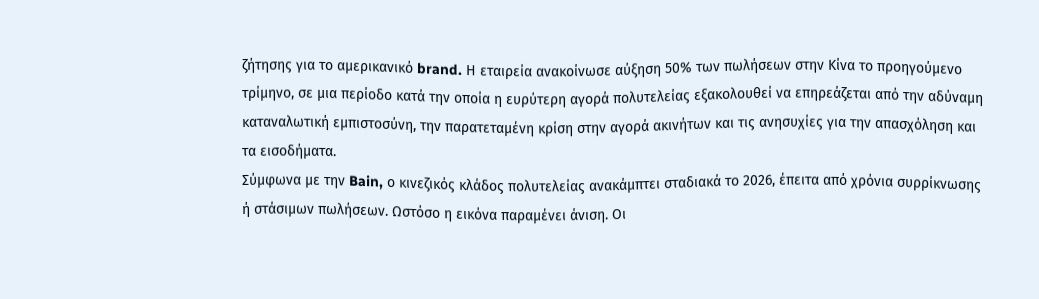ζήτησης για το αμερικανικό brand. Η εταιρεία ανακοίνωσε αύξηση 50% των πωλήσεων στην Κίνα το προηγούμενο τρίμηνο, σε μια περίοδο κατά την οποία η ευρύτερη αγορά πολυτελείας εξακολουθεί να επηρεάζεται από την αδύναμη καταναλωτική εμπιστοσύνη, την παρατεταμένη κρίση στην αγορά ακινήτων και τις ανησυχίες για την απασχόληση και τα εισοδήματα.
Σύμφωνα με την Bain, ο κινεζικός κλάδος πολυτελείας ανακάμπτει σταδιακά το 2026, έπειτα από χρόνια συρρίκνωσης ή στάσιμων πωλήσεων. Ωστόσο η εικόνα παραμένει άνιση. Οι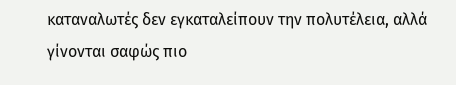καταναλωτές δεν εγκαταλείπουν την πολυτέλεια, αλλά γίνονται σαφώς πιο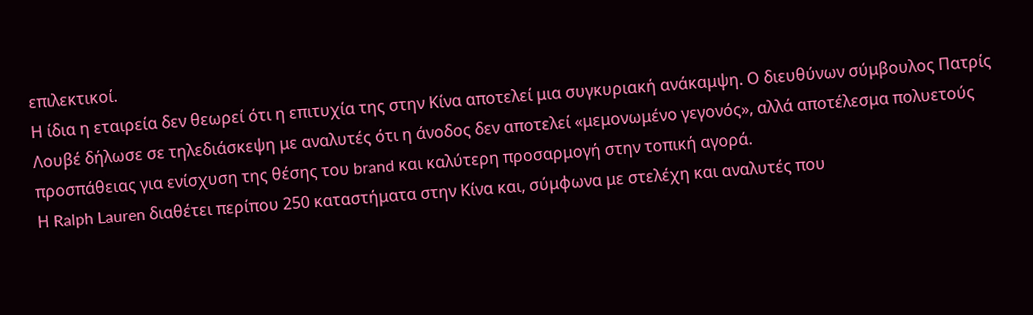επιλεκτικοί.
Η ίδια η εταιρεία δεν θεωρεί ότι η επιτυχία της στην Κίνα αποτελεί μια συγκυριακή ανάκαμψη. Ο διευθύνων σύμβουλος Πατρίς Λουβέ δήλωσε σε τηλεδιάσκεψη με αναλυτές ότι η άνοδος δεν αποτελεί «μεμονωμένο γεγονός», αλλά αποτέλεσμα πολυετούς προσπάθειας για ενίσχυση της θέσης του brand και καλύτερη προσαρμογή στην τοπική αγορά.
Η Ralph Lauren διαθέτει περίπου 250 καταστήματα στην Κίνα και, σύμφωνα με στελέχη και αναλυτές που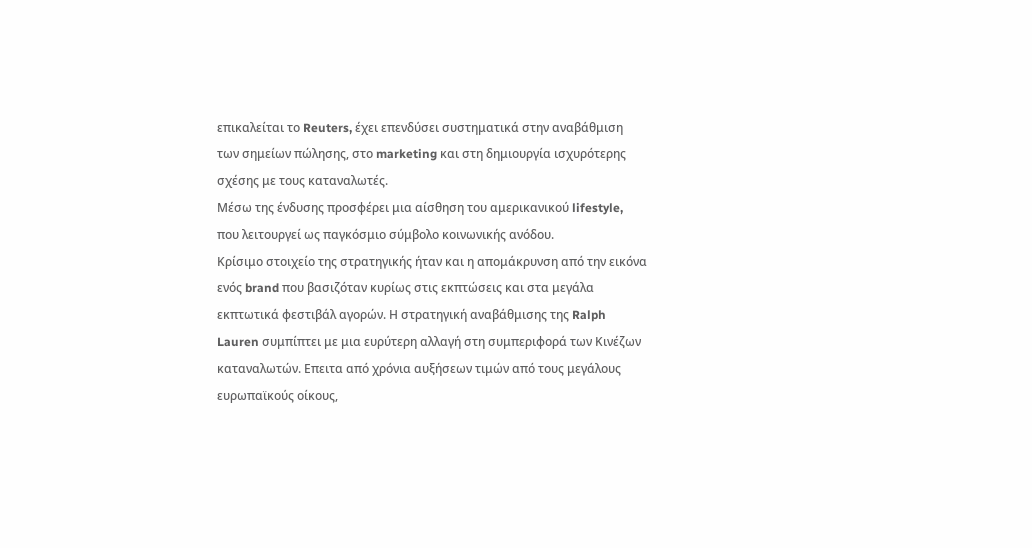επικαλείται το Reuters, έχει επενδύσει συστηματικά στην αναβάθμιση των σημείων πώλησης, στο marketing και στη δημιουργία ισχυρότερης σχέσης με τους καταναλωτές.
Μέσω της ένδυσης προσφέρει μια αίσθηση του αμερικανικού lifestyle, που λειτουργεί ως παγκόσμιο σύμβολο κοινωνικής ανόδου.
Κρίσιμο στοιχείο της στρατηγικής ήταν και η απομάκρυνση από την εικόνα ενός brand που βασιζόταν κυρίως στις εκπτώσεις και στα μεγάλα εκπτωτικά φεστιβάλ αγορών. Η στρατηγική αναβάθμισης της Ralph Lauren συμπίπτει με μια ευρύτερη αλλαγή στη συμπεριφορά των Κινέζων καταναλωτών. Επειτα από χρόνια αυξήσεων τιμών από τους μεγάλους ευρωπαϊκούς οίκους,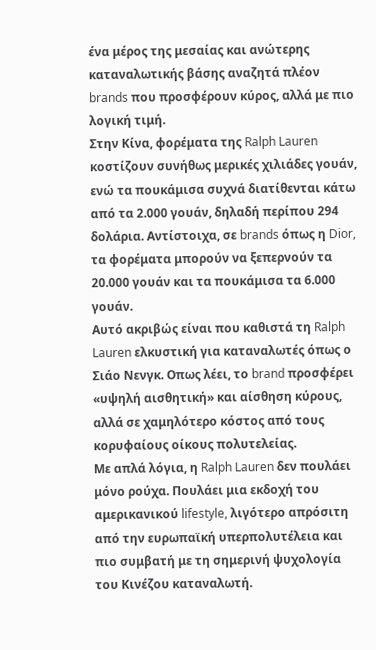ένα μέρος της μεσαίας και ανώτερης καταναλωτικής βάσης αναζητά πλέον brands που προσφέρουν κύρος, αλλά με πιο λογική τιμή.
Στην Κίνα, φορέματα της Ralph Lauren κοστίζουν συνήθως μερικές χιλιάδες γουάν, ενώ τα πουκάμισα συχνά διατίθενται κάτω από τα 2.000 γουάν, δηλαδή περίπου 294 δολάρια. Αντίστοιχα, σε brands όπως η Dior, τα φορέματα μπορούν να ξεπερνούν τα 20.000 γουάν και τα πουκάμισα τα 6.000 γουάν.
Αυτό ακριβώς είναι που καθιστά τη Ralph Lauren ελκυστική για καταναλωτές όπως ο Σιάο Νενγκ. Οπως λέει, το brand προσφέρει «υψηλή αισθητική» και αίσθηση κύρους, αλλά σε χαμηλότερο κόστος από τους κορυφαίους οίκους πολυτελείας.
Με απλά λόγια, η Ralph Lauren δεν πουλάει μόνο ρούχα. Πουλάει μια εκδοχή του αμερικανικού lifestyle, λιγότερο απρόσιτη από την ευρωπαϊκή υπερπολυτέλεια και πιο συμβατή με τη σημερινή ψυχολογία του Κινέζου καταναλωτή.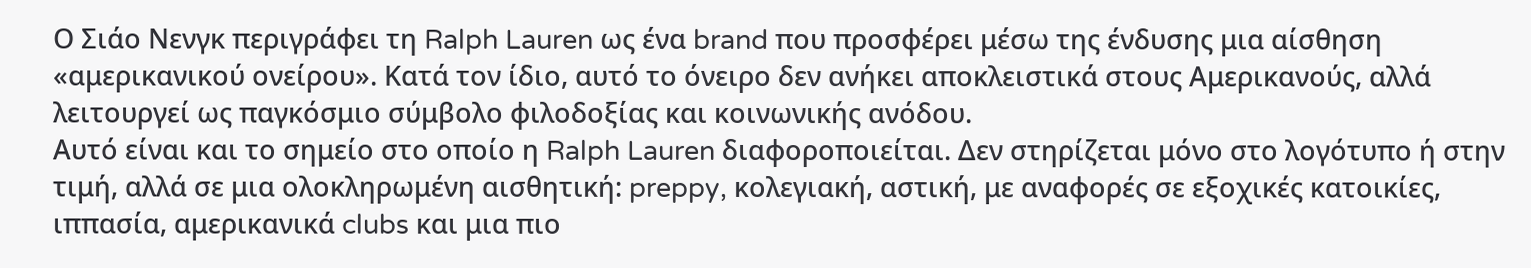Ο Σιάο Νενγκ περιγράφει τη Ralph Lauren ως ένα brand που προσφέρει μέσω της ένδυσης μια αίσθηση «αμερικανικού ονείρου». Κατά τον ίδιο, αυτό το όνειρο δεν ανήκει αποκλειστικά στους Αμερικανούς, αλλά λειτουργεί ως παγκόσμιο σύμβολο φιλοδοξίας και κοινωνικής ανόδου.
Αυτό είναι και το σημείο στο οποίο η Ralph Lauren διαφοροποιείται. Δεν στηρίζεται μόνο στο λογότυπο ή στην τιμή, αλλά σε μια ολοκληρωμένη αισθητική: preppy, κολεγιακή, αστική, με αναφορές σε εξοχικές κατοικίες, ιππασία, αμερικανικά clubs και μια πιο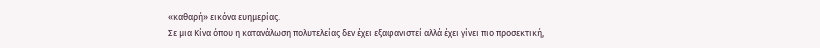«καθαρή» εικόνα ευημερίας.
Σε μια Κίνα όπου η κατανάλωση πολυτελείας δεν έχει εξαφανιστεί αλλά έχει γίνει πιο προσεκτική,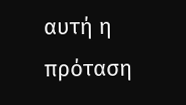αυτή η πρόταση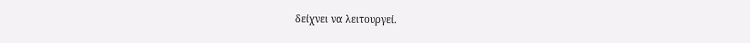δείχνει να λειτουργεί.